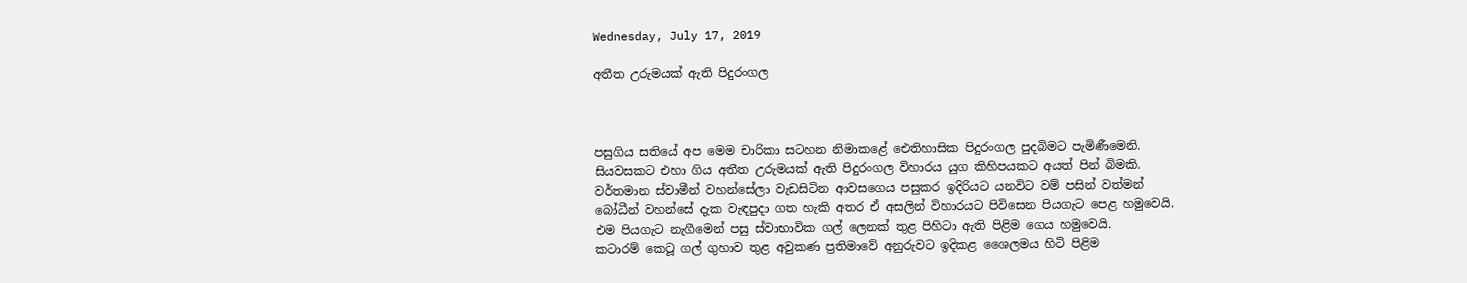Wednesday, July 17, 2019

අතීත උරුමයක් ඇති පිදුරංගල



පසුගිය සතියේ අප මෙම චාරිකා සටහන නිමාකළේ ඓතිහාසික පිදුරංගල පුදබිමට පැමිණීමෙනි. සියවසකට එහා ගිය අතීත උරුමයක් ඇති පිදුරංගල විහාරය යුග කිහිපයකට අයත් පින් බිමකි.
වර්තමාන ස්වාමීන් වහන්සේලා වැඩසිටින ආවසගෙය පසුකර ඉදිරියට යනවිට වම් පසින් වත්මන් බෝධීන් වහන්සේ දැක වැඳපුදා ගත හැකි අතර ඒ අසලින් විහාරයට පිවිසෙන පියගැට පෙළ හමුවෙයි. එම පියගැට නැගීමෙන් පසු ස්වාභාවික ගල් ලෙනක් තුළ පිහිටා ඇති පිළිම ගෙය හමුවෙයි.
කටාරම් කෙටූ ගල් ගුහාව තුළ අවුකණ ප්‍රතිමාවේ අනුරුවට ඉදිකළ ශෛලමය හිටි පිළිම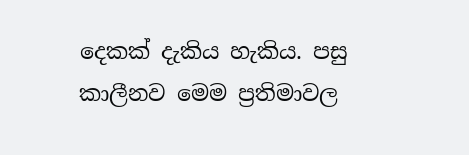දෙකක් දැකිය හැකිය. පසු කාලීනව මෙම ප්‍රතිමාවල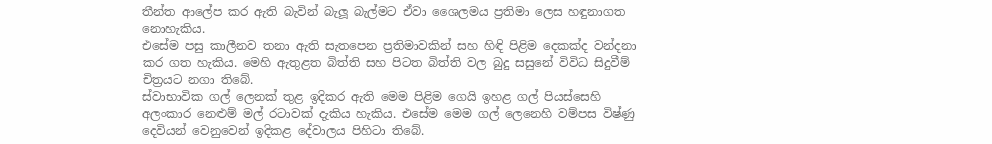තීන්ත ආලේප කර ඇති බැවින් බැලූ බැල්මට ඒවා ශෛලමය ප්‍රතිමා ලෙස හඳුනාගත නොහැකිය.
එසේම පසු කාලීනව තනා ඇති සැතපෙන ප්‍රතිමාවකින් සහ හිඳි පිළිම දෙකක්ද වන්දනා කර ගත හැකිය. මෙහි ඇතුළත බිත්ති සහ පිටත බිත්ති වල බුදු සසුනේ විවිධ සිදුවීම් චිත්‍රයට නගා තිබේ.
ස්වාභාවික ගල් ලෙනක් තුළ ඉදිකර ඇති මෙම පිළිම ගෙයි ඉහළ ගල් පියස්සෙහි අලංකාර නෙළුම් මල් රටාවක් දැකිය හැකිය. එසේම මෙම ගල් ලෙනෙහි වම්පස විෂ්ණු දෙවියන් වෙනුවෙන් ඉදිකළ දේවාලය පිහිටා තිබේ.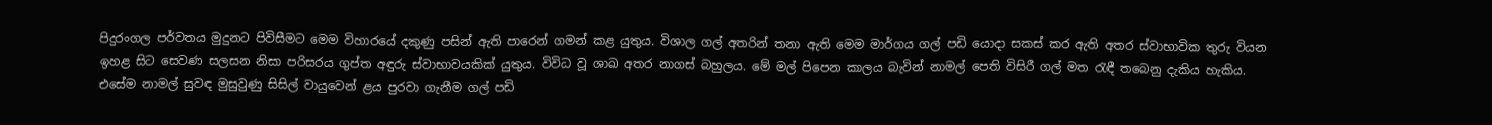පිදුරංගල පර්වතය මුදුනට පිවිසීමට මෙම විහාරයේ දකුණු පසින් ඇති පාරෙන් ගමන් කළ යුතුය. විශාල ගල් අතරින් තනා ඇති මෙම මාර්ගය ගල් පඩි යොදා සකස් කර ඇති අතර ස්වාභාවික තුරු වියන ඉහළ සිට සෙවණ සලසන නිසා පරිසරය ගුප්ත අඳුරු ස්වාභාවයකික් යුතුය. විවිධ වූ ශාඛ අතර නාගස් බහුලය. මේ මල් පිපෙන කාලය බැවින් නාමල් පෙති විසිරී ගල් මත රැඳී තබෙනු දැකිය හැකිය. එසේම නාමල් සුවඳ මුසුවුණු සිසිල් වායුවෙන් ළය පුරවා ගැනීම ගල් පඩි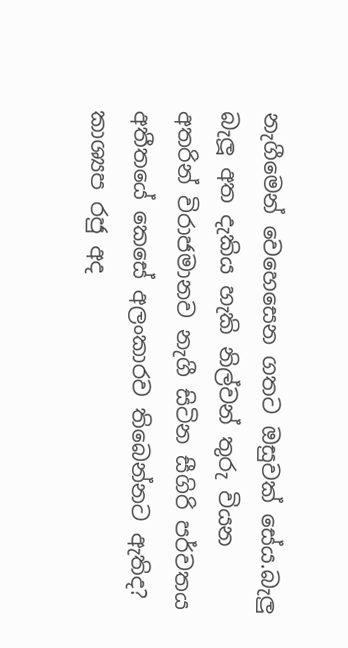නැගීමෙන් වෙහෙසෙන ගතට ඔසුවක් සේය.බැලු බැලූ අත දැකිය හැකි නිල්වන් තුරු වියන අතරින් විරාජමානව නැගී සිටින සීගිරි පර්වතය අතීතයේ කෙසේ අලංකාරව තිබෙන්නට ඇතිද? කාශ්‍යප රජු අද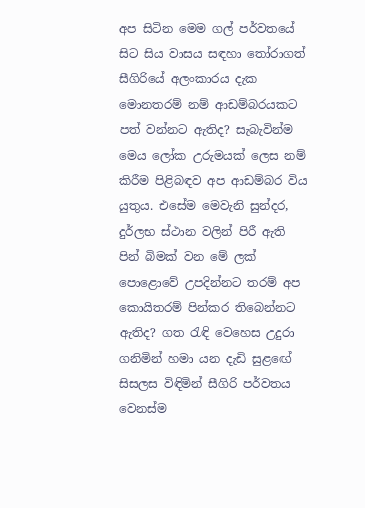අප සිටින මෙම ගල් පර්වතයේ සිට සිය වාසය සඳහා තෝරාගත් සීගිරියේ අලංකාරය දැක මොනතරම් නම් ආඩම්බරයකට පත් වන්නට ඇතිද? සැබැවින්ම මෙය ලෝක උරුමයක් ලෙස නම් කිරීම පිළිබඳව අප ආඩම්බර විය යුතුය. එසේම මෙවැනි සුන්දර, දුර්ලභ ස්ථාන වලින් පිරී ඇති පින් බිමක් වන මේ ලක් පොළොවේ උපදින්නට තරම් අප කොයිතරම් පින්කර තිබෙන්නට ඇතිද? ගත රැඳි වෙහෙස උදුරා ගනිමින් හමා යන දැඩි සුළඟේ සිසලස විඳිමින් සීගිරි පර්වතය වෙනස්ම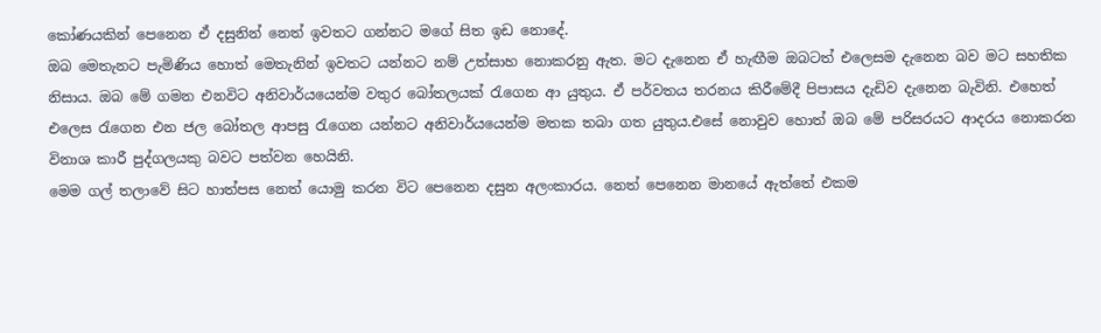කෝණයකින් පෙනෙන ඒ දසුනින් නෙත් ඉවතට ගන්නට මගේ සිත ඉඩ නොදේ.
ඔබ මෙතැනට පැමිණිය හොත් මෙතැනින් ඉවතට යන්නට නම් උත්සාහ නොකරනු ඇත. මට දැනෙන ඒ හැඟීම ඔබටත් එලෙසම දැනෙන බව මට සහතික නිසාය. ඔබ මේ ගමන එනවිට අනිවාර්යයෙන්ම වතුර බෝතලයක් රැගෙන ආ යුතුය. ඒ පර්වතය තරනය කිරීමේදී පිපාසය දැඩිව දැනෙන බැවිනි. එහෙත් එලෙස රැගෙන එන ජල බෝතල ආපසු රැගෙන යන්නට අනිවාර්යයෙන්ම මතක තබා ගත යුතුය.එසේ නොවුව හොත් ඔබ මේ පරිසරයට ආදරය නොකරන විනාශ කාරී පුද්ගලයකු බවට පත්වන හෙයිනි.
මෙම ගල් තලාවේ සිට හාත්පස නෙත් යොමු කරන විට පෙනෙන දසුන අලංකාරය. නෙත් පෙනෙන මානයේ ඇත්තේ එකම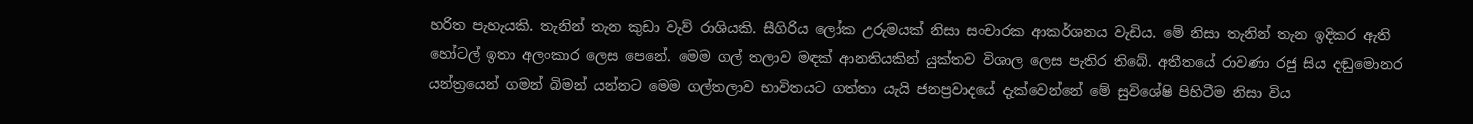හරිත පැහැයකි. තැනින් තැන කුඩා වැව් රාශියකි. සීගිරිය ලෝක උරුමයක් නිසා සංචාරක ආකර්ශනය වැඩිය. මේ නිසා තැනින් තැන ඉදිකර ඇති හෝටල් ඉතා අලංකාර ලෙස පෙනේ. මෙම ගල් තලාව මඳක් ආනතියකින් යුක්තව විශාල ලෙස පැතිර තිබේ. අතීතයේ රාවණා රජු සිය දඬුමොනර යන්ත්‍රයෙන් ගමන් බිමන් යන්නට මෙම ගල්තලාව භාවිතයට ගත්තා යැයි ජනප්‍රවාදයේ දැක්වෙන්නේ මේ සුවිශේෂි පිහිටීම නිසා විය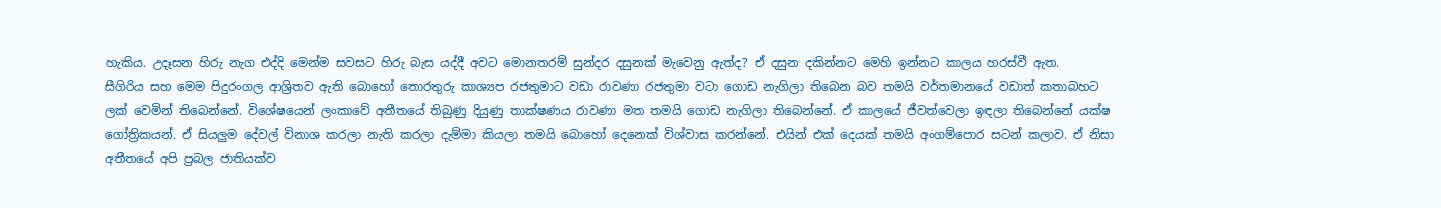හැකිය. උදෑසන හිරු නැග එද්දි මෙන්ම සවසට හිරු බැස යද්දී අවට මොනතරම් සුන්දර දසුනක් මැවෙනු ඇත්ද? ඒ දසුන දකින්නට මෙහි ඉන්නට කාලය හරස්වී ඇත.
සීගිරිය සහ මෙම පිදුරංගල ආශ්‍රිතව ඇති බොහෝ තොරතුරු කාශ්‍යප රජතුමාට වඩා රාවණා රජතුමා වටා ගොඩ නැගිලා තිබෙන බව තමයි වර්තමානයේ වඩාත් කතාබහට ලක් වෙමින් තිබෙන්නේ. විශේෂයෙන් ලංකාවේ අතීතයේ තිබුණු දියුණු තාක්ෂණය රාවණා මත තමයි ගොඩ නැගිලා තිබෙන්නේ. ඒ කාලයේ ජීවත්වෙලා ඉඳලා තිබෙන්නේ යක්ෂ ගෝත්‍රිකයන්. ඒ සියලුම දේවල් විනාශ කරලා නැති කරලා දැම්මා කියලා තමයි බොහෝ දෙනෙක් විශ්වාස කරන්නේ. එයින් එක් දෙයක් තමයි අංගම්පොර සටන් කලාව. ඒ නිසා අතීතයේ අපි ප්‍රබල ජාතියක්ව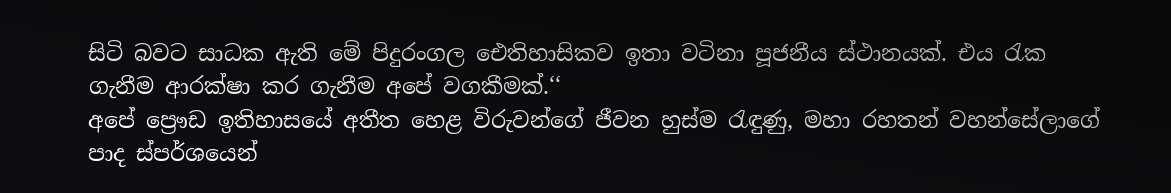සිටි බවට සාධක ඇති මේ පිදුරංගල ඓතිහාසිකව ඉතා වටිනා පූජනීය ස්ථානයක්. එය රැක ගැනීම ආරක්ෂා කර ගැනීම අපේ වගකීමක්.‘‘
අපේ ප්‍රෞඩ ඉතිහාසයේ අතීත හෙළ විරුවන්ගේ ජීවන හුස්ම රැඳුණු, මහා රහතන් වහන්සේලාගේ පාද ස්පර්ශයෙන්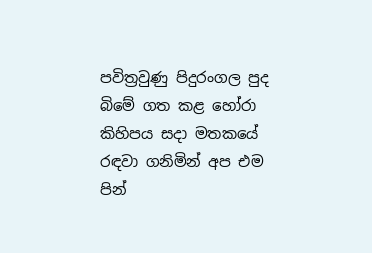පවිත්‍රවුණු පිදුරංගල පුද බිමේ ගත කළ හෝරා කිහිපය සදා මතකයේ රඳවා ගනිමින් අප එම පින්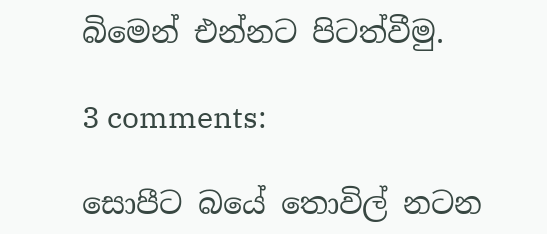බිමෙන් එන්නට පිටත්වීමු.

3 comments:

සොපීට බයේ තොවිල් නටන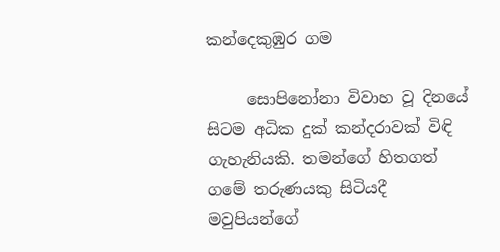කන්දෙකුඹුර ගම

     සොපිනෝනා විවාහ වූ දිනයේ සිටම අධික දුක් කන්දරාවක් විඳි ගැහැනියකි. තමන්ගේ හිතගත් ගමේ තරුණයකු සිටියදී මවුපියන්ගේ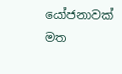යෝජනාවක් මත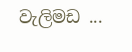වැලිමඩ ...